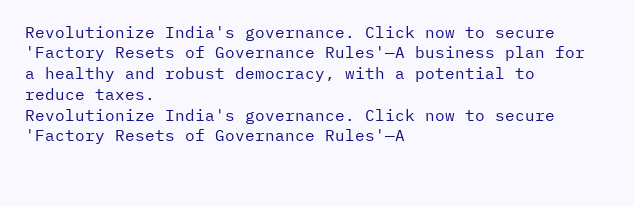Revolutionize India's governance. Click now to secure 'Factory Resets of Governance Rules'—A business plan for a healthy and robust democracy, with a potential to reduce taxes.
Revolutionize India's governance. Click now to secure 'Factory Resets of Governance Rules'—A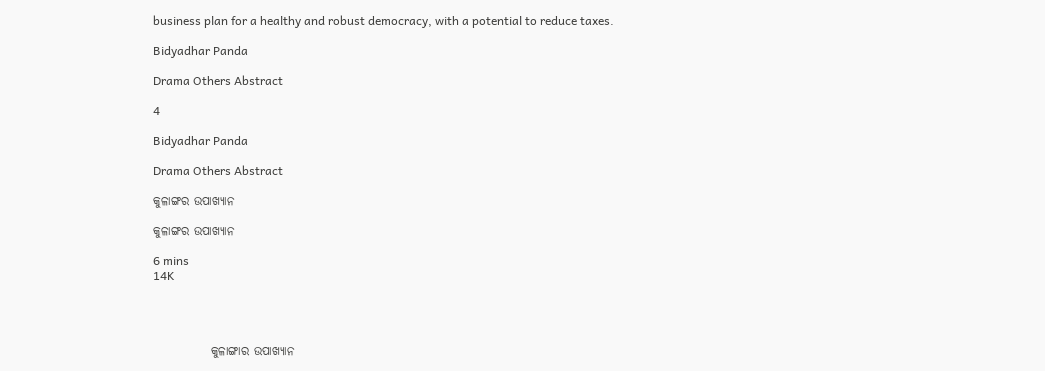business plan for a healthy and robust democracy, with a potential to reduce taxes.

Bidyadhar Panda

Drama Others Abstract

4

Bidyadhar Panda

Drama Others Abstract

କୁଳାଙ୍ଗର ଉପାଖ୍ୟାନ

କୁଳାଙ୍ଗର ଉପାଖ୍ୟାନ

6 mins
14K




            କୁଳାଙ୍ଗାର ଉପାଖ୍ୟାନ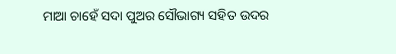ମାଆ ଚାହେଁ ସଦା ପୁଅର ସୌଭାଗ୍ୟ ସହିତ ଉଦର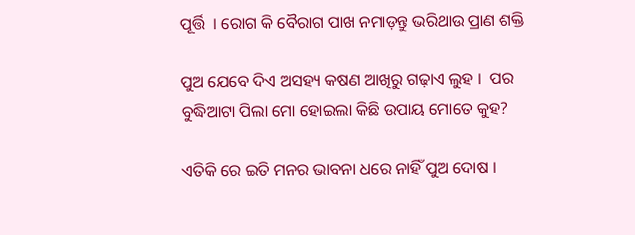ପୂର୍ତ୍ତି  । ରୋଗ କି ବୈରାଗ ପାଖ ନମାଡ଼ନ୍ତୁ ଭରିଥାଉ ପ୍ରାଣ ଶକ୍ତି

ପୁଅ ଯେବେ ଦିଏ ଅସହ୍ୟ କଷଣ ଆଖିରୁ ଗଢ଼ାଏ ଲୁହ ।  ପର ବୁଦ୍ଧିଆଟା ପିଲା ମୋ ହୋଇଲା କିଛି ଉପାୟ ମୋତେ କୁହ?

ଏତିକି ରେ ଇତି ମନର ଭାବନା ଧରେ ନାହିଁ ପୁଅ ଦୋଷ ।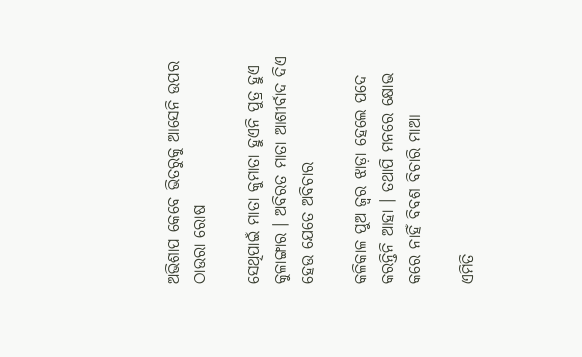ଅଭିଶାପ କେବେ ଭିତରୁକୁ ଆସେନି ଉପର ଠାଉରା ରୋଷ

ସେଥିପାଇଁ ମାତା କୁମାତା ହୁଏନି ପୁତ୍ର ହୁଏ କୁଳାଙ୍ଗାର । ଅବିରତ ମାତା ଆଶୀର୍ବାଦ ଦିଏ ହେଉ ଯେତେ ଅବିଚାର

କଳିକାଳ ପୁଅ ଜ୍ୱର ଝାଡ଼ା ହେଲେ ପଦେ କରନ୍ତିନି ଆହା । ତଥାପି ମନରେ କ୍ଷୋଭ କରେ ନାହିଁ ବିବଶ ବିଚାରି ମାଆ

ଏମିତି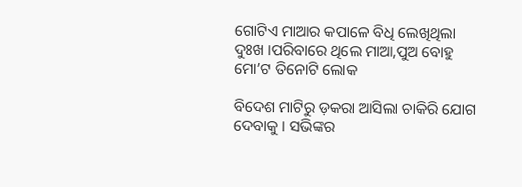ଗୋଟିଏ ମାଆର କପାଳେ ବିଧି ଲେଖିଥିଲା ଦୁଃଖ ।ପରିବାରେ ଥିଲେ ମାଆ,ପୁଅ ବୋହୁ ମୋ’ଟ ତିନୋଟି ଲୋକ

ବିଦେଶ ମାଟିରୁ ଡ଼କରା ଆସିଲା ଚାକିରି ଯୋଗ ଦେବାକୁ । ସଭିଙ୍କର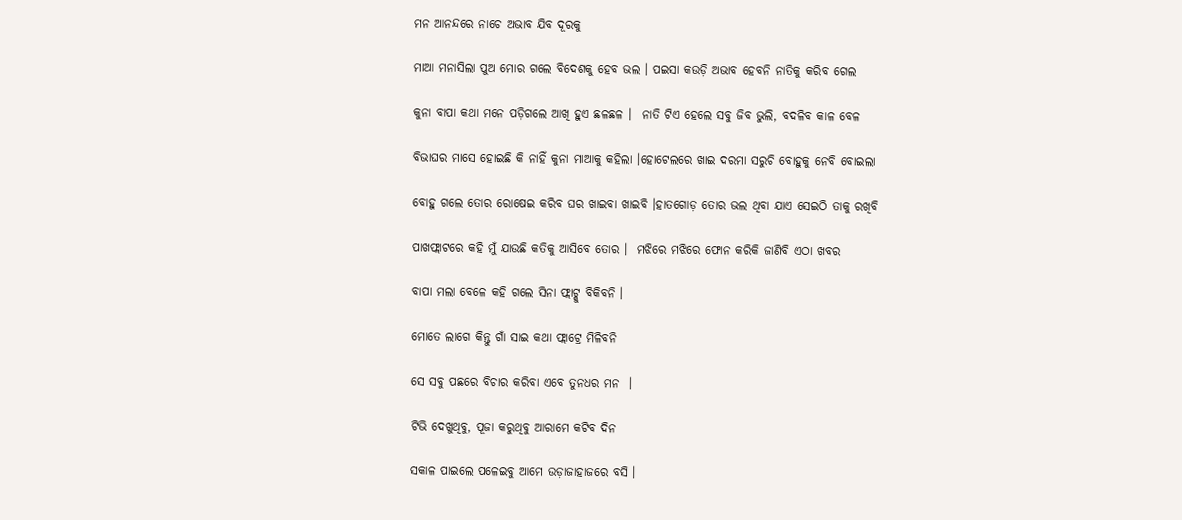ମନ ଆନନ୍ଦରେ ନାଚେ ଅଭାବ ଯିବ ଦୂରକୁ

ମାଆ ମନାସିଲା ପୁଅ ମୋର ଗଲେ ବିଦେଶକୁ ହେବ ଭଲ । ପଇସା କଉଡ଼ି ଅଭାବ ହେବନି ନାତିକୁ କରିବ ଗେଲ

କୁନା ବାପା କଥା ମନେ ପଡ଼ିଗଲେ ଆଖି ହୁଏ ଛଳଛଳ ।  ନାତି ଟିଏ ହେଲେ ସବୁ ଜିବ ଭୁଲି, ବଦଳିବ କାଳ ବେଳ

ବିଭାଘର ମାସେ ହୋଇଛି କି ନାହିଁ କୁନା ମାଆକୁ କହିଲା ।ହୋଟେଲରେ ଖାଇ ଦରମା ସରୁଚି ବୋହୁକୁ ନେବି ବୋଇଲା

ବୋହୁ ଗଲେ ତୋର ରୋଷେଇ କରିବ ଘର ଖାଇବା ଖାଇବି ।ହାତଗୋଡ଼ ତୋର ଭଲ ଥିବା ଯାଏ ସେଇଠି ତାକୁ ରଖିବି

ପାଖଫ୍ଲାଟରେ କହି ମୁଁ ଯାଉଛି କତିକୁ ଆସିବେ ତୋର ।  ମଝିରେ ମଝିରେ ଫୋନ କରିକି ଜାଣିବି ଏଠା ଖବର

ବାପା ମଲା ବେଳେ କହି ଗଲେ ସିନା ଫ୍ଲାଟ୍କୁ ବିକିବନି ।

ମୋତେ ଲାଗେ କିନ୍ତୁ ଗାଁ ସାଇ କଥା ଫ୍ଲାଟ୍ରେ ମିଳିବନି

ସେ ସବୁ ପଛରେ ବିଚାର କରିବା ଏବେ ତୁନଧର ମନ  ।

ଟିଭି ଦେଖୁଥିବୁ, ପୂଜା କରୁଥିବୁ ଆରାମେ କଟିବ ଦିନ

ସକାଳ ପାଇଲେ ପଳେଇବୁ ଆମେ ଉଡ଼ାଜାହାଜରେ ବସି ।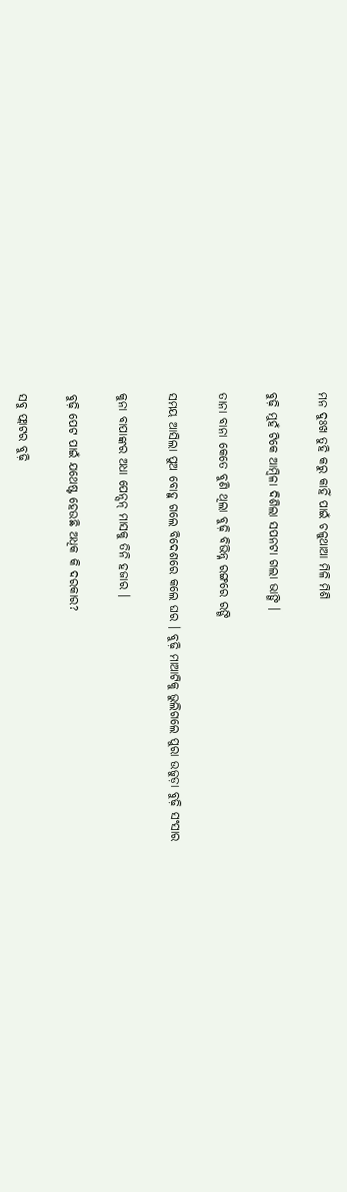ମନ ଦୁଃଖ ତୁହି କରୁ କାହିଁ ପାଇଁ ଚଳୁଥାଆ ମିଳି ମିଶି

ବୁଢ଼ି ମୁହଁ ଟିକେ ଆମ୍ବିଳା ଦିଶିଲା ସପନଟା ଗଲା ଭାଙ୍ଗି ।

ତାନା ବାନା କେତେ ବୁଣି ଥିଲା ବୁଢ଼ି ବିଭିନ୍ନ୍ନ ରଙ୍ଗରେ ରଙ୍ଗି

ସମୟ ଆସିଲା ପୁଅ ବୋହୁ ଗଲେ ବିଦେଶରେ କଲେ ଘର । ବୁଢ଼ି ମାଆଟିକୁ ଭୁଲିଗଲେ ପୁରା ଉଜୁଡ଼ା ବୁଢ଼ି ସଂସାର

କୁନା ବାପାଙ୍କର ଅଧା ପେନ୍ସନ୍ ମାସକୁ ତିନି ହଜାର ।

ବୁଢ଼ି ପେଟ ପାଇଁ ଯଥେଷ୍ଟ ହେଉଛି ଅଧିକ କି ଦରକାର?

ସବୁ ଫ୍ଲାଟର ବୁଢ଼ି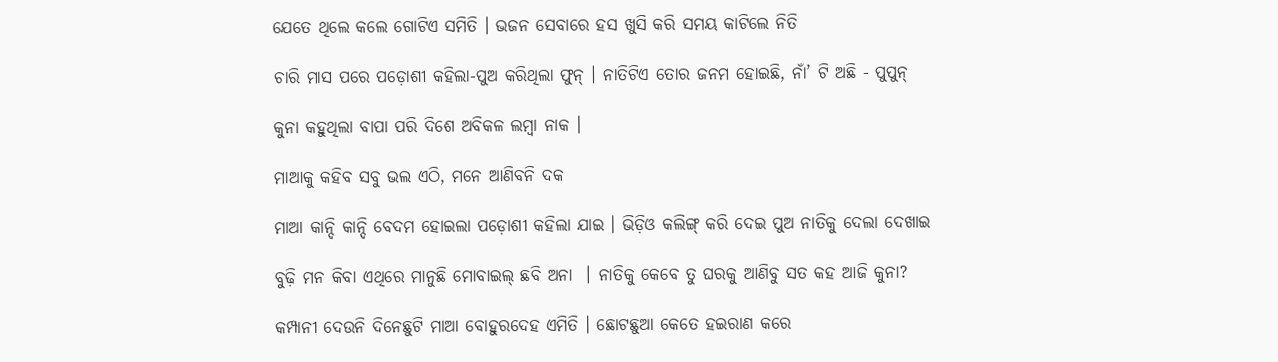ଯେତେ ଥିଲେ କଲେ ଗୋଟିଏ ସମିତି । ଭଜନ ସେବାରେ ହସ ଖୁସି କରି ସମୟ କାଟିଲେ ନିତି

ଚାରି ମାସ ପରେ ପଡ଼ୋଶୀ କହିଲା-ପୁଅ କରିଥିଲା ଫୁନ୍ । ନାତିଟିଏ ତୋର ଜନମ ହୋଇଛି, ନାଁ’ ଟି ଅଛି - ପୁପୁନ୍

କୁନା କହୁଥିଲା ବାପା ପରି ଦିଶେ ଅବିକଳ ଲମ୍ବା ନାକ ।

ମାଆକୁ କହିବ ସବୁ ଭଲ ଏଠି, ମନେ ଆଣିବନି ଦକ

ମାଆ କାନ୍ଦି କାନ୍ଦି ବେଦମ ହୋଇଲା ପଡ଼ୋଶୀ କହିଲା ଯାଇ । ଭିଡ଼ିଓ କଲିଙ୍ଗ୍ କରି ଦେଇ ପୁଅ ନାତିକୁ ଦେଲା ଦେଖାଇ

ବୁଢ଼ି ମନ କିବା ଏଥିରେ ମାନୁଛି ମୋବାଇଲ୍ ଛବି ଅନା  । ନାତିକୁ କେବେ ତୁ ଘରକୁ ଆଣିବୁ ସତ କହ ଆଜି କୁନା?

କମ୍ପାନୀ ଦେଉନି ଦିନେଛୁଟି ମାଆ ବୋହୁରଦେହ ଏମିତି । ଛୋଟଛୁଆ କେତେ ହଇରାଣ କରେ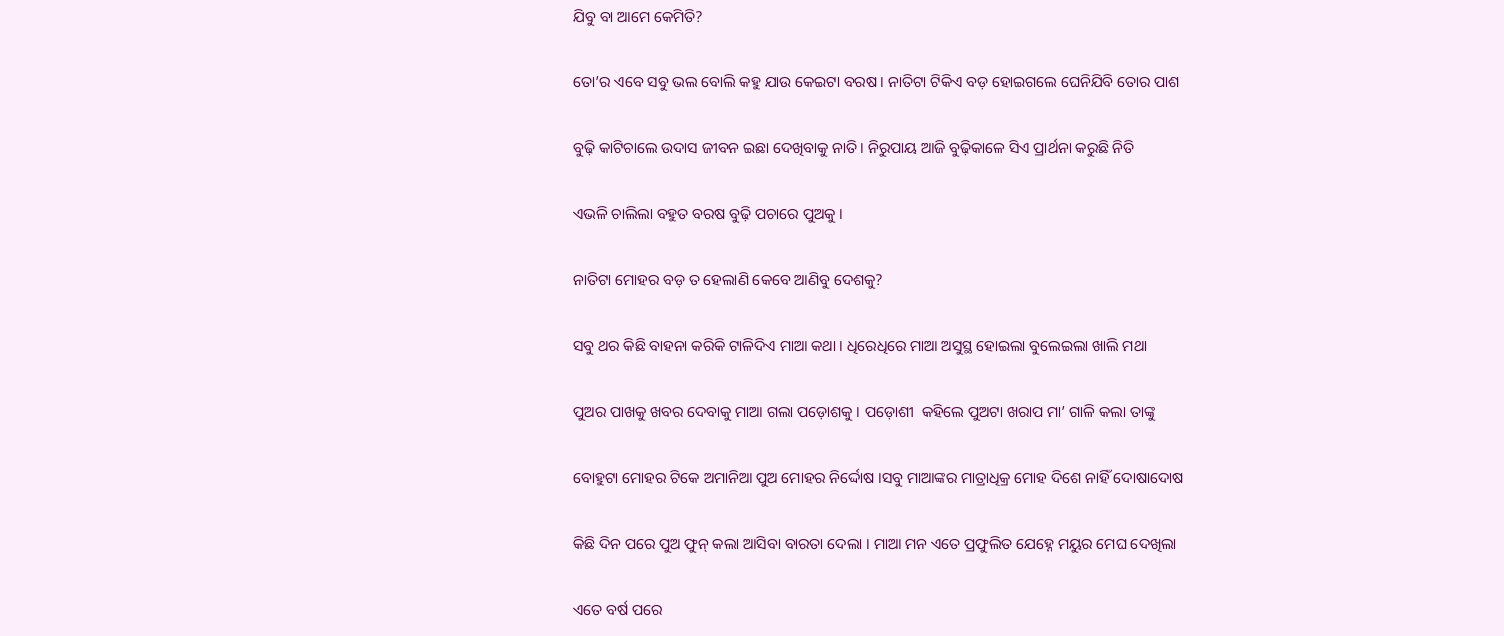ଯିବୁ ବା ଆମେ କେମିତି?

ତୋ’ର ଏବେ ସବୁ ଭଲ ବୋଲି କହୁ ଯାଉ କେଇଟା ବରଷ । ନାତିଟା ଟିକିଏ ବଡ଼ ହୋଇଗଲେ ଘେନିଯିବି ତୋର ପାଶ

ବୁଢ଼ି କାଟିଚାଲେ ଉଦାସ ଜୀବନ ଇଛା ଦେଖିବାକୁ ନାତି । ନିରୁପାୟ ଆଜି ବୁଢ଼ିକାଳେ ସିଏ ପ୍ରାର୍ଥନା କରୁଛି ନିତି

ଏଭଳି ଚାଲିଲା ବହୁତ ବରଷ ବୁଢ଼ି ପଚାରେ ପୁଅକୁ ।

ନାତିଟା ମୋହର ବଡ଼ ତ ହେଲାଣି କେବେ ଆଣିବୁ ଦେଶକୁ?

ସବୁ ଥର କିଛି ବାହନା କରିକି ଟାଳିଦିଏ ମାଆ କଥା । ଧିରେଧିରେ ମାଆ ଅସୁସ୍ଥ ହୋଇଲା ବୁଲେଇଲା ଖାଲି ମଥା

ପୁଅର ପାଖକୁ ଖବର ଦେବାକୁ ମାଆ ଗଲା ପଡ଼ୋଶକୁ । ପଡ଼ୋଶୀ  କହିଲେ ପୁଅଟା ଖରାପ ମା’ ଗାଳି କଲା ତାଙ୍କୁ

ବୋହୁଟା ମୋହର ଟିକେ ଅମାନିଆ ପୁଅ ମୋହର ନିର୍ଦ୍ଦୋଷ ।ସବୁ ମାଆଙ୍କର ମାତ୍ରାଧିକ୍ର ମୋହ ଦିଶେ ନାହିଁ ଦୋଷାଦୋଷ

କିଛି ଦିନ ପରେ ପୁଅ ଫୁନ୍ କଲା ଆସିବା ବାରତା ଦେଲା । ମାଆ ମନ ଏତେ ପ୍ରଫୁଲିତ ଯେହ୍ନେ ମୟୁର ମେଘ ଦେଖିଲା

ଏତେ ବର୍ଷ ପରେ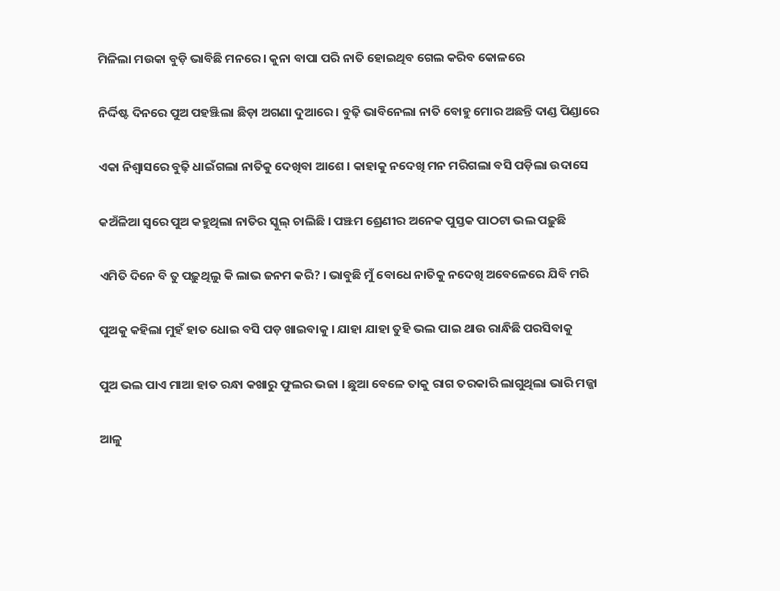ମିଳିଲା ମଉକା ବୁଡ଼ି ଭାବିଛି ମନରେ । କୁନା ବାପା ପରି ନାତି ହୋଇଥିବ ଗେଲ କରିବ କୋଳରେ

ନିର୍ଦ୍ଦିଷ୍ଟ ଦିନରେ ପୁଅ ପହଞ୍ଝିଲା ଛିଡ଼ା ଅଗଣା ଦୁଆରେ । ବୁଢ଼ି ଭାବିନେଲା ନାତି ବୋହୁ ମୋର ଅଛନ୍ତି ଦାଣ୍ଡ ପିଣ୍ଡାରେ

ଏକା ନିଶ୍ୱାସରେ ବୁଢ଼ି ଧାଇଁଗଲା ନାତିକୁ ଦେଖିବା ଆଶେ । କାହାକୁ ନଦେଖି ମନ ମରିଗଲା ବସି ପଡ଼ିଲା ଉଦାସେ

କଅଁଳିଆ ସ୍ୱରେ ପୁଅ କହୁଥିଲା ନାତିର ସ୍କୁଲ୍ ଚାଲିଛି । ପଞ୍ଝମ ଶ୍ରେଣୀର ଅନେକ ପୁସ୍ତକ ପାଠଟା ଭଲ ପଢ଼ୁଛି

ଏମିତି ଦିନେ ବି ତୁ ପଢ଼ୁଥିଲୁ କି ଲାଭ ଜନମ କରି? । ଭାବୁଛି ମୁଁ ବୋଧେ ନାତିକୁ ନଦେଖି ଅବେଳେରେ ଯିବି ମରି

ପୁଅକୁ କହିଲା ମୁହଁ ହାତ ଧୋଇ ବସି ପଡ଼ ଖାଇବାକୁ । ଯାହା ଯାହା ତୁହି ଭଲ ପାଇ ଥାଉ ରାନ୍ଧିଛି ପରସିବାକୁ

ପୁଅ ଭଲ ପାଏ ମାଆ ହାତ ରନ୍ଧା କଖାରୁ ଫୁଲର ଭଜା । ଛୁଆ ବେଳେ ତାକୁ ରାଗ ତରକାରି ଲାଗୁଥିଲା ଭାରି ମଜ୍ଜା

ଆଳୁ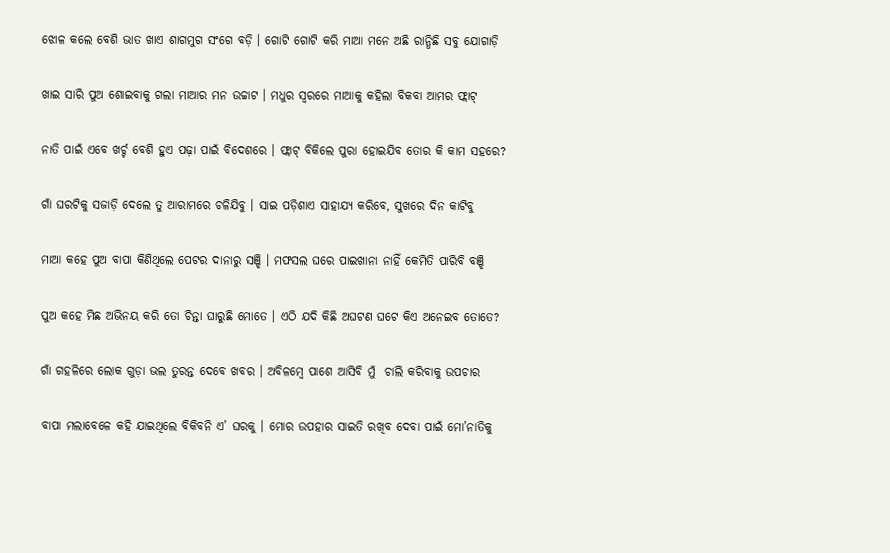ଝୋଳ କଲେ ବେଶି ଭାତ ଖାଏ ଶାଗମୁଗ ସଂଗେ ବଡ଼ି । ଗୋଟି ଗୋଟି କରି ମାଆ ମନେ ଅଛି ରାନ୍ଧିଛି ସବୁ ଯୋଗାଡ଼ି

ଖାଇ ସାରି ପୁଅ ଶୋଇବାକୁ ଗଲା ମାଆର ମନ ଉଚ୍ଚାଟ । ମଧୁର ସ୍ୱରରେ ମାଆକୁ କହିଲା ବିକବା ଆମର ଫ୍ଲାଟ୍

ନାତି ପାଇଁ ଏବେ ଖର୍ଚ୍ଚ ବେଶି ହୁଏ ପଢ଼ା ପାଇଁ ବିଦେଶରେ । ଫ୍ଲାଟ୍ ବିକିଲେ ପୁରା ହୋଇଯିବ ତୋର କି କାମ ସହରେ?

ଗାଁ ଘରଟିକୁ ସଜାଡ଼ି ଦେଲେ ତୁ ଆରାମରେ ଚଳିଯିବୁ । ସାଇ ପଡ଼ିଶାଏ ସାହାଯ୍ୟ କରିବେ, ସୁଖରେ ଦିନ କାଟିବୁ

ମାଆ କହେ ପୁଅ ବାପା କିଣିଥିଲେ ପେଟର ଦାନାରୁ ସଞ୍ଝି । ମଫସଲ ଘରେ ପାଇଖାନା ନାହିଁ କେମିତି ପାରିବି ବଞ୍ଝି

ପୁଅ କହେ ମିଛ ଅଭିନୟ କରି ତୋ ଚିନ୍ତା ଘାରୁଛି ମୋତେ । ଏଠି ଯଦି କିଛି ଅଘଟଣ ଘଟେ କିଏ ଅନେଇବ ତୋତେ?

ଗାଁ ଗହଳିରେ ଲୋକ ଗୁଡ଼ା ଭଲ ତୁରନ୍ତ ଦେବେ ଖବର । ଅବିଳମ୍ବେ ପାଶେ ଆସିବି ମୁଁ  ଚାଲି କରିବାକୁ ଉପଚାର

ବାପା ମଲାବେଳେ କହି ଯାଇଥିଲେ ବିକିବନି ଏ’ ଘରକୁ । ମୋର ଉପହାର ସାଇତି ରଖିବ ଦେବା ପାଇଁ ମୋ’ନାତିକୁ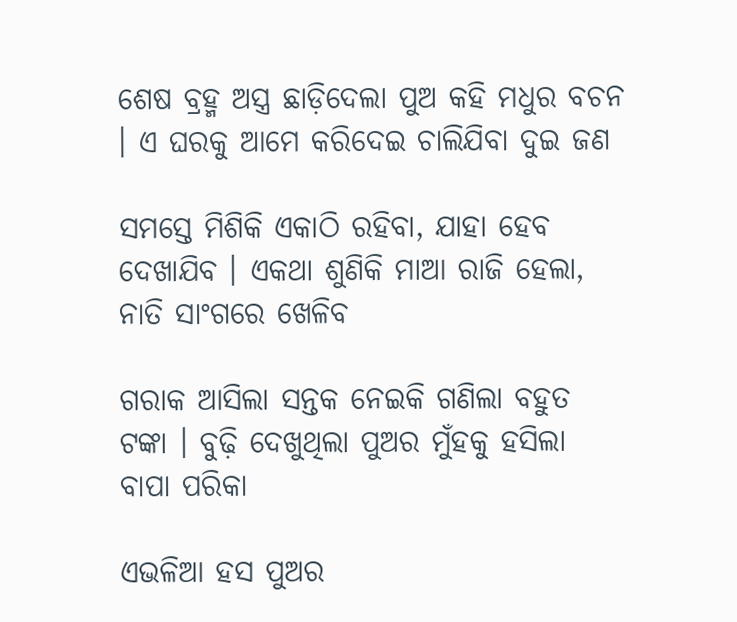ଶେଷ ବ୍ରହ୍ମ ଅସ୍ତ୍ର ଛାଡ଼ିଦେଲା ପୁଅ କହି ମଧୁର ବଚନ । ଏ ଘରକୁ ଆମେ କରିଦେଇ ଚାଲିଯିବା ଦୁଇ ଜଣ

ସମସ୍ତେ ମିଶିକି ଏକାଠି ରହିବା, ଯାହା ହେବ ଦେଖାଯିବ । ଏକଥା ଶୁଣିକି ମାଆ ରାଜି ହେଲା, ନାତି ସାଂଗରେ ଖେଳିବ

ଗରାକ ଆସିଲା ସନ୍ତକ ନେଇକି ଗଣିଲା ବହୁତ ଟଙ୍କା । ବୁଢ଼ି ଦେଖୁଥିଲା ପୁଅର ମୁଁହକୁ ହସିଲା ବାପା ପରିକା

ଏଭଳିଆ ହସ ପୁଅର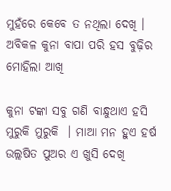ମୁହଁରେ କେବେ ତ ନଥିଲା ଦେଖି । ଅବିକଳ କୁନା ବାପା ପରି ହସ ବୁଢ଼ିର ମୋହିଲା ଆଖି

କୁନା ଟଙ୍କା ସବୁ ଗଣି ବାନ୍ଧୁଥାଏ ହସି ମୁରୁକି ମୁରୁକି  । ମାଆ ମନ ହୁଏ ହର୍ଷ ଉଲ୍ଲଷିତ ପୁଅର ଏ ଖୁସି ଦେଖି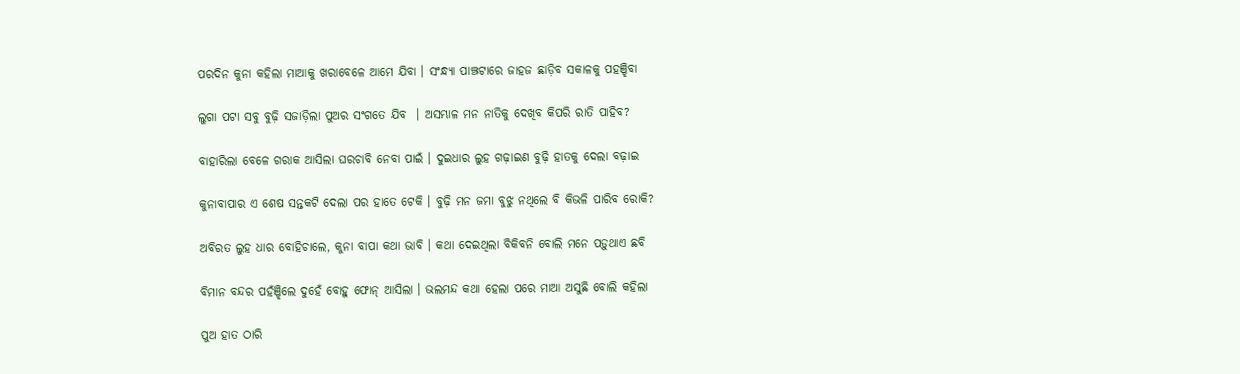ପରଦିନ କୁନା କହିଲା ମାଆକୁ ଖରାବେଳେ ଆମେ ଯିବା । ସଂନ୍ଧ୍ୟା ପାଞ୍ଝଟାରେ ଜାହଜ ଛାଡ଼ିବ ସକାଳକୁ ପହଞ୍ଝିବା

ଲୁଗା ପଟା ସବୁ ବୁଢ଼ି ସଜାଡ଼ିଲା ପୁଅର ସଂଗତେ ଯିବ  । ଅସମ୍ଭାଳ ମନ ନାତିକୁ ଦେଖିବ କିପରି ରାତି ପାହିବ?

ବାହାରିଲା ବେଳେ ଗରାକ ଆସିଲା ଘରଚାବି ନେବା ପାଇଁ । ଦୁଇଧାର ଲୁହ ଗଢ଼ାଇଣ ବୁଢ଼ି ହାତକୁ ଦେଲା ବଢ଼ାଇ

କୁନାବାପାର ଏ ଶେଷ ସନ୍ତକଟି ଦେଲା ପର ହାତେ ଟେକି । ବୁଢ଼ି ମନ ଜମା ବୁଝୁ ନଥିଲେ ବି କିଭଳି ପାରିବ ରୋକି?

ଅବିରତ ଲୁହ ଧାର ବୋହିଚାଲେ, କୁନା ବାପା କଥା ଭାବି । କଥା ଦେଇଥିଲା ବିକିବନି ବୋଲି ମନେ ପଡ଼ୁଥାଏ ଛବି

ବିମାନ ବନ୍ଦର ପହଁଞ୍ଝିଲେ ଦୁହେଁ ବୋହୁ ଫୋନ୍ ଆସିଲା । ଭଲମନ୍ଦ କଥା ହେଲା ପରେ ମାଆ ଅସୁଛି ବୋଲି କହିଲା

ପୁଅ ହାତ ଠାରି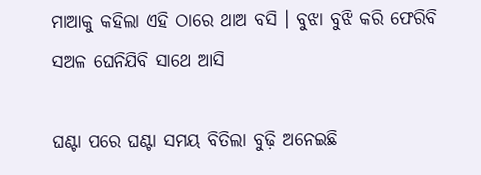ମାଆକୁ କହିଲା ଏହି ଠାରେ ଥାଅ ବସି । ବୁଝା ବୁଝି କରି ଫେରିବି ସଅଳ ଘେନିଯିବି ସାଥେ ଆସି

ଘଣ୍ଟା ପରେ ଘଣ୍ଟା ସମୟ ବିତିଲା ବୁଢ଼ି ଅନେଇଛି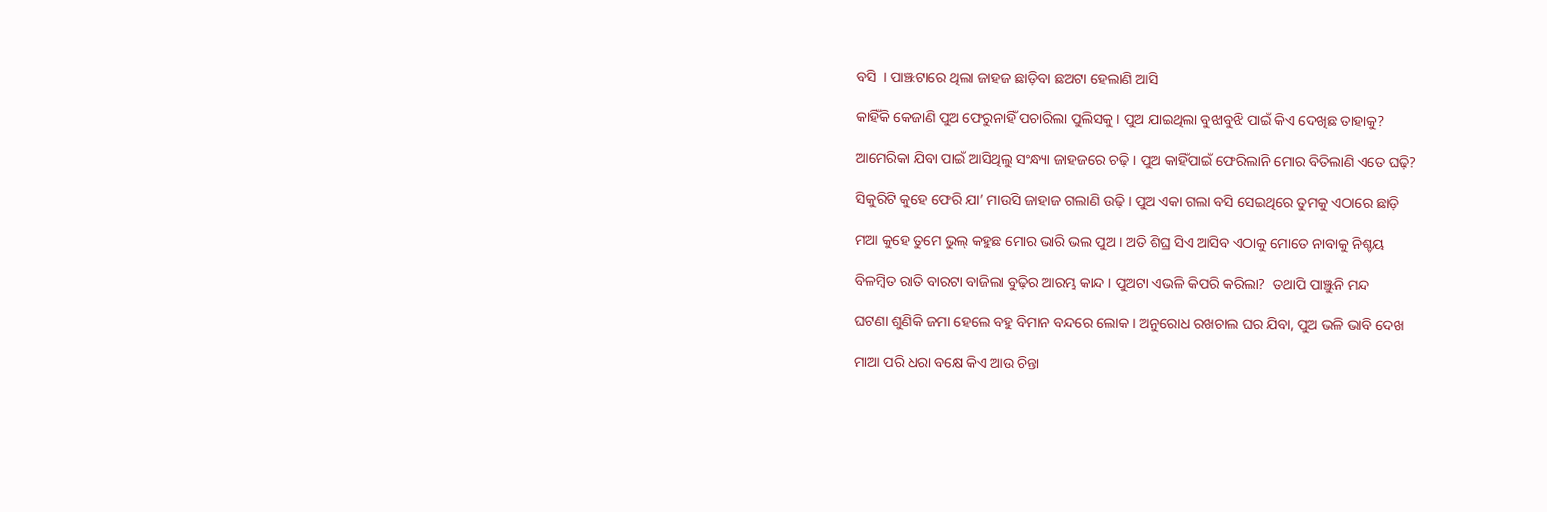ବସି  । ପାଞ୍ଝଟାରେ ଥିଲା ଜାହଜ ଛାଡ଼ିବା ଛଅଟା ହେଲାଣି ଆସି

କାହିଁକି କେଜାଣି ପୁଅ ଫେରୁନାହିଁ ପଚାରିଲା ପୁଲିସକୁ । ପୁଅ ଯାଇଥିଲା ବୁଝାବୁଝି ପାଇଁ କିଏ ଦେଖିଛ ତାହାକୁ?

ଆମେରିକା ଯିବା ପାଇଁ ଆସିଥିଲୁ ସଂନ୍ଧ୍ୟା ଜାହଜରେ ଚଢ଼ି । ପୁଅ କାହିଁପାଇଁ ଫେରିଲାନି ମୋର ବିତିଲାଣି ଏତେ ଘଢ଼ି?

ସିକୁରିଟି କୁହେ ଫେରି ଯା’ ମାଉସି ଜାହାଜ ଗଲାଣି ଉଢ଼ି । ପୁଅ ଏକା ଗଲା ବସି ସେଇଥିରେ ତୁମକୁ ଏଠାରେ ଛାଡ଼ି

ମଆ କୁହେ ତୁମେ ଭୁଲ୍ କହୁଛ ମୋର ଭାରି ଭଲ ପୁଅ । ଅତି ଶିଘ୍ର ସିଏ ଆସିବ ଏଠାକୁ ମୋତେ ନାବାକୁ ନିଶ୍ଚୟ

ବିଳମ୍ବିତ ରାତି ବାରଟା ବାଜିଲା ବୁଢ଼ିର ଆରମ୍ଭ କାନ୍ଦ । ପୁଅଟା ଏଭଳି କିପରି କରିଲା?  ତଥାପି ପାଞ୍ଝୁନି ମନ୍ଦ

ଘଟଣା ଶୁଣିକି ଜମା ହେଲେ ବହୁ ବିମାନ ବନ୍ଦରେ ଲୋକ । ଅନୁରୋଧ ରଖଚାଲ ଘର ଯିବା, ପୁଅ ଭଳି ଭାବି ଦେଖ

ମାଆ ପରି ଧରା ବକ୍ଷେ କିଏ ଆଉ ଚିନ୍ତା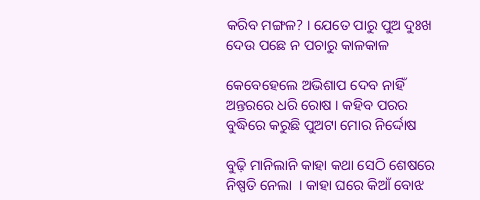କରିବ ମଙ୍ଗଳ? । ଯେତେ ପାରୁ ପୁଅ ଦୁଃଖ ଦେଉ ପଛେ ନ ପଚାରୁ କାଳକାଳ

କେବେହେଲେ ଅଭିଶାପ ଦେବ ନାହିଁ ଅନ୍ତରରେ ଧରି ରୋଷ । କହିବ ପରର ବୁଦ୍ଧିରେ କରୁଛି ପୁଅଟା ମୋର ନିର୍ଦ୍ଦୋଷ

ବୁଢ଼ି ମାନିଲାନି କାହା କଥା ସେଠି ଶେଷରେ ନିଷ୍ପତି ନେଲା  । କାହା ଘରେ କିଆଁ ବୋଝ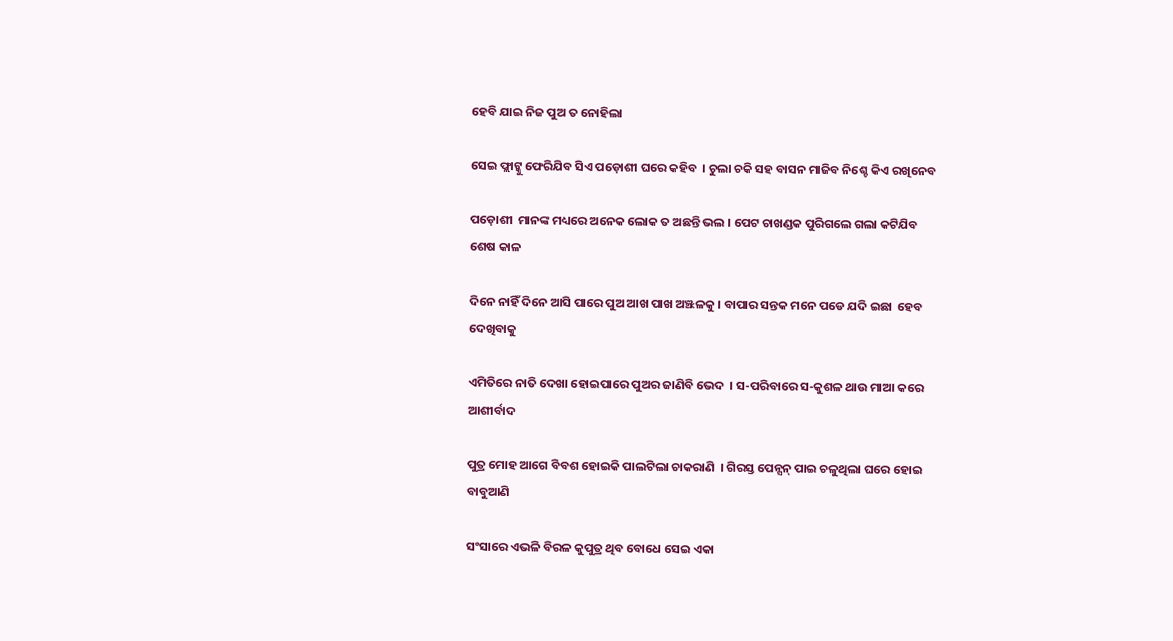ହେବି ଯାଇ ନିଜ ପୁଅ ତ ନୋହିଲା

ସେଇ ଫ୍ଲାଟ୍କୁ ଫେରିଯିବ ସିଏ ପଡ଼ୋଶୀ ଘରେ କହିବ  । ଚୁଲା ଚକି ସହ ବାସନ ମାଜିବ ନିଶ୍ଚେ କିଏ ରଖିନେବ

ପଡ଼ୋଶୀ  ମାନଙ୍କ ମଧ୍ୟରେ ଅନେକ ଲୋକ ତ ଅଛନ୍ତି ଭଲ । ପେଟ ଚାଖଣ୍ଡକ ପୁରିଗଲେ ଗଲା କଟିଯିବ ଶେଷ କାଳ

ଦିନେ ନାହିଁ ଦିନେ ଆସି ପାରେ ପୁଅ ଆଖ ପାଖ ଅଞ୍ଝଳକୁ । ବାପାର ସନ୍ତକ ମନେ ପଡେ ଯଦି ଇଛା  ହେବ ଦେଖିବାକୁ

ଏମିତିରେ ନାତି ଦେଖା ହୋଇପାରେ ପୁଅର ଜାଣିବି ଭେଦ  । ସ-ପରିବାରେ ସ-କୁଶଳ ଥାଉ ମାଆ କରେ ଆଶୀର୍ବାଦ

ପୁତ୍ର ମୋହ ଆଗେ ବିବଶ ହୋଇକି ପାଲଟିଲା ଚାକରାଣି  । ଗିରସ୍ତ ପେନ୍ସନ୍ ପାଇ ଚଳୁଥିଲା ଘରେ ହୋଇ ବାବୁଆଣି

ସଂସାରେ ଏଭଳି ବିରଳ କୁପୁତ୍ର ଥିବ ବୋଧେ ସେଇ ଏକା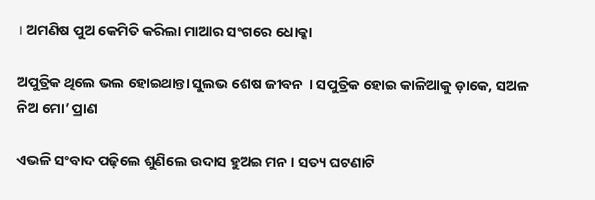। ଅମଣିଷ ପୁଅ କେମିତି କରିଲା ମାଆର ସଂଗରେ ଧୋକ୍କା

ଅପୁତ୍ରିକ ଥିଲେ ଭଲ ହୋଇଥାନ୍ତା ସୁଲଭ ଶେଷ ଜୀବନ  । ସପୁତ୍ରିକ ହୋଇ କାଳିଆକୁ ଡ଼ାକେ, ସଅଳ ନିଅ ମୋ’ ପ୍ରାଣ

ଏଭଳି ସଂବାଦ ପଢ଼ିଲେ ଶୁଣିଲେ ଉଦାସ ହୁଅଇ ମନ । ସତ୍ୟ ଘଟଣାଟି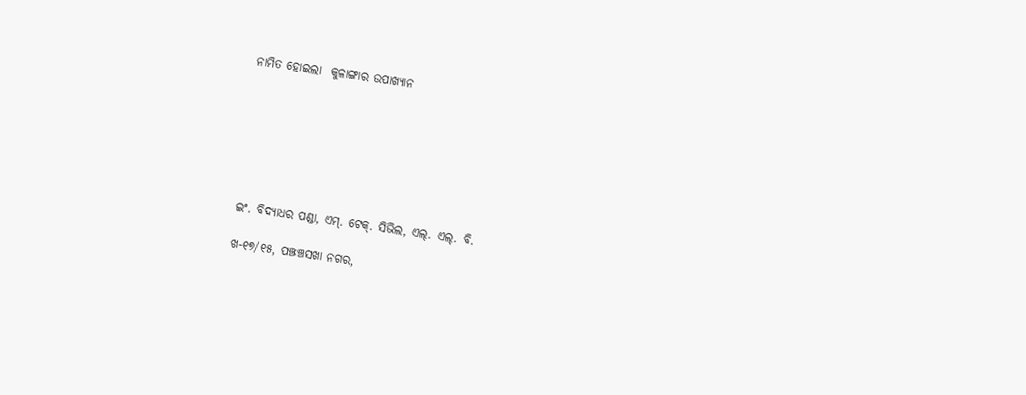ନାମିତ ହୋଇଲା  କୁଳାଙ୍ଗାର ଉପାଖ୍ୟାନ







ଇଂ. ବିଦ୍ୟାଧର ପଣ୍ଡା, ଏମ୍. ଟେକ୍. ସିଭିଲ, ଏଲ୍. ଏଲ୍. ବି.

ଖ-୧୭/୧୫, ପଞ୍ଝଞ୍ଚସଖା ନଗର,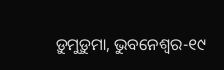ଡ଼ୁମୁଡ଼ୁମା, ଭୁବନେଶ୍ୱର-୧୯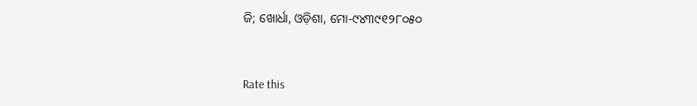ଜି; ଖୋର୍ଧା, ଓଡ଼ିଶା, ମୋ-୯୪୩୯୧୨୮୦୫୦


Rate this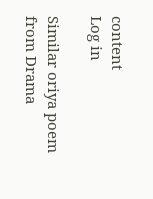content
Log in

Similar oriya poem from Drama